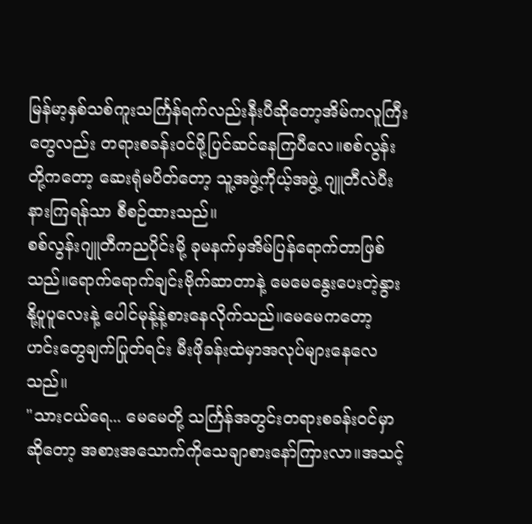မြန်မာ့နှစ်သစ်ကူးသင်္ကြန်ရက်လည်းနီးပီဆိုတော့အိမ်ကလူကြီးတွေလည်း တရားစခန်း၀င်ဖို့ပြင်ဆင်နေကြပီလေ။စစ်လွန်းတို့ကတော့ ဆေးရုံမပိတ်တော့ သူ့အဖွဲ့ကိုယ့်အဖွဲ့ ဂျူတီလဲပီးနားကြရန်သာ စီစဉ်ထားသည်။
စစ်လွန်းဂျူတီကညပိုင်းမို့ ခုမနက်မှအိမ်ပြန်ရောက်တာဖြစ်သည်။ရောက်ရောက်ချင်းဗိုက်ဆာတာနဲ့ မေမေနွေးပေးတဲ့နွားနို့ပူပူလေးနဲ့ ပေါင်မုန့်နဲ့စားနေလိုက်သည်။မေမေကတော့ ဟင်းတွေချက်ပြုတ်ရင်း မီးဖိုခန်းထဲမှာအလုပ်များနေလေသည်။
"သားငယ်ရေ... မေမေတို့ သင်္ကြန်အတွင်းတရားစခန်း၀င်မှာဆိုတော့ အစားအသောက်ကိုသေချာစားနော်ကြားလာ။အသင့်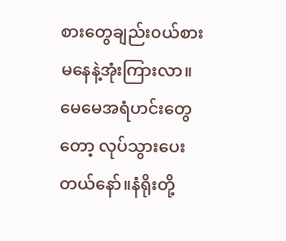စားတွေချည်း၀ယ်စားမနေနဲ့အုံးကြားလာ။မေမေအရံဟင်းတွေတော့ လုပ်သွားပေးတယ်နော်။နံရိုးတို့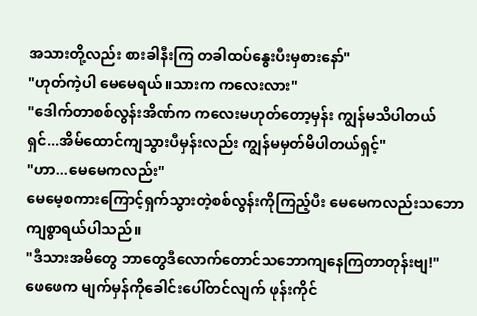အသားတို့လည်း စားခါနီးကြ တခါထပ်နွေးပီးမှစားနော်"
"ဟုတ်ကဲ့ပါ မေမေရယ်။သားက ကလေးလား"
"ဒေါက်တာစစ်လွန်းအိဏ်က ကလေးမဟုတ်တော့မှန်း ကျွန်မသိပါတယ်ရှင်...အိမ်ထောင်ကျသွားပီမှန်းလည်း ကျွန်မမှတ်မိပါတယ်ရှင့်"
"ဟာ...မေမေကလည်း"
မေမေ့စကားကြောင့်ရှက်သွားတဲ့စစ်လွန်းကိုကြည့်ပီး မေမေကလည်းသဘောကျစွာရယ်ပါသည်။
"ဒီသားအမိတွေ ဘာတွေဒီလောက်တောင်သဘောကျနေကြတာတုန်းဗျ!"
ဖေဖေက မျက်မှန်ကိုခေါင်းပေါ်တင်လျက် ဖုန်းကိုင်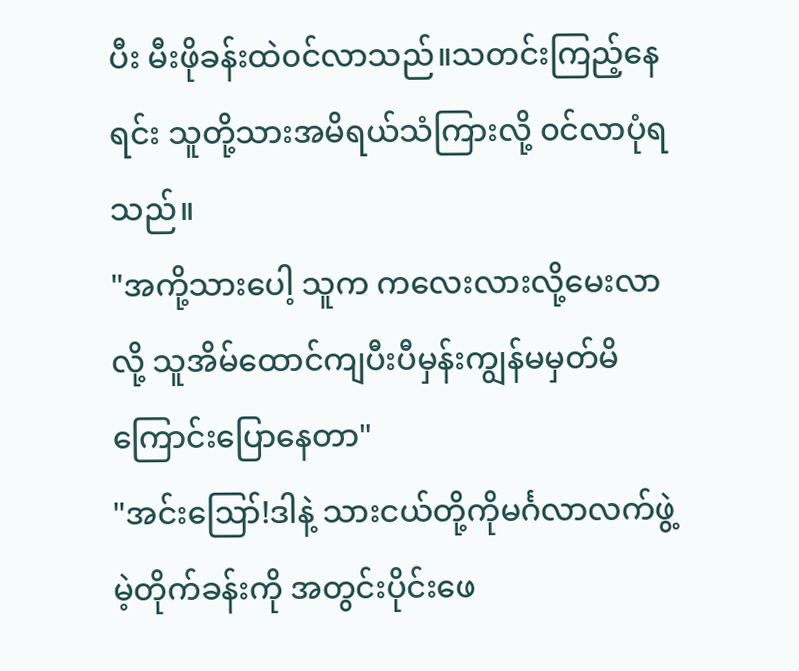ပီး မီးဖိုခန်းထဲ၀င်လာသည်။သတင်းကြည့်နေရင်း သူတို့သားအမိရယ်သံကြားလို့ ၀င်လာပုံရသည်။
"အကို့သားပေါ့ သူက ကလေးလားလို့မေးလာလို့ သူအိမ်ထောင်ကျပီးပီမှန်းကျွန်မမှတ်မိကြောင်းပြောနေတာ"
"အင်းဪ!ဒါနဲ့ သားငယ်တို့ကိုမင်္ဂလာလက်ဖွဲ့မဲ့တိုက်ခန်းကို အတွင်းပိုင်းဖေ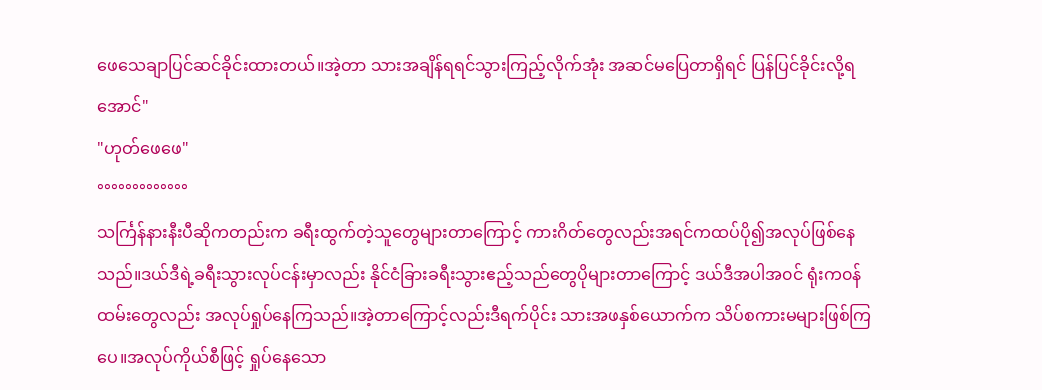ဖေသေချာပြင်ဆင်ခိုင်းထားတယ်။အဲ့တာ သားအချိန်ရရင်သွားကြည့်လိုက်အုံး အဆင်မပြေတာရှိရင် ပြန်ပြင်ခိုင်းလို့ရအောင်"
"ဟုတ်ဖေဖေ"
°°°°°°°°°°°°°
သင်္ကြန်နားနီးပီဆိုကတည်းက ခရီးထွက်တဲ့သူတွေများတာကြောင့် ကားဂိတ်တွေလည်းအရင်ကထပ်ပို၍အလုပ်ဖြစ်နေသည်။ဒယ်ဒီရဲ့ခရီးသွားလုပ်ငန်းမှာလည်း နိုင်ငံခြားခရီးသွားဧည့်သည်တွေပိုများတာကြောင့် ဒယ်ဒီအပါအ၀င် ရုံးက၀န်ထမ်းတွေလည်း အလုပ်ရှုပ်နေကြသည်။အဲ့တာကြောင့်လည်းဒီရက်ပိုင်း သားအဖနှစ်ယောက်က သိပ်စကားမများဖြစ်ကြပေ။အလုပ်ကိုယ်စီဖြင့် ရှုပ်နေသော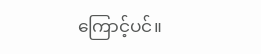ကြောင့်ပင်။